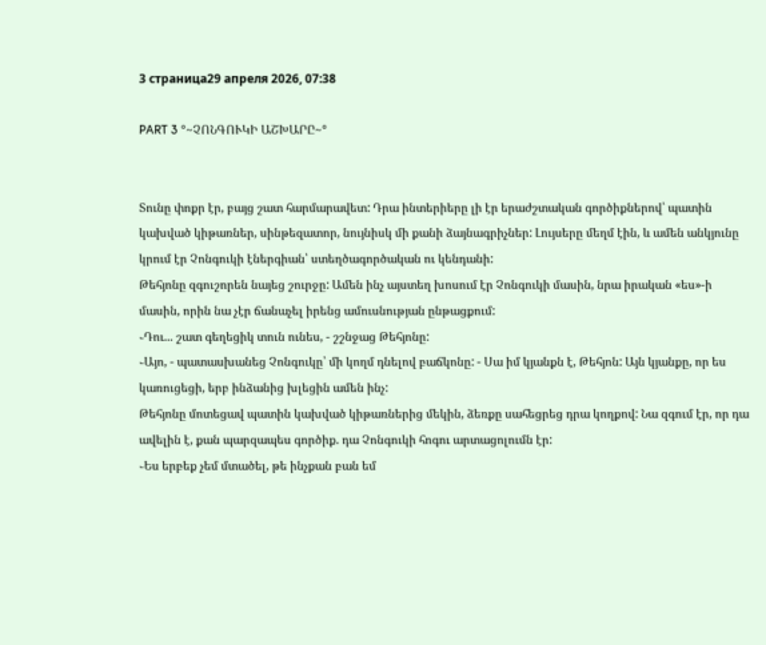3 страница29 апреля 2026, 07:38

PART 3 °~ՉՈՆԳՈՒԿԻ ԱՇԽԱՐԸ~°


Տունը փոքր էր, բայց շատ հարմարավետ: Դրա ինտերիերը լի էր երաժշտական գործիքներով՝ պատին կախված կիթառներ, սինթեզատոր, նույնիսկ մի քանի ձայնագրիչներ: Լույսերը մեղմ էին, և ամեն անկյունը կրում էր Չոնգուկի էներգիան՝ ստեղծագործական ու կենդանի:
Թեհյոնը զգուշորեն նայեց շուրջը: Ամեն ինչ այստեղ խոսում էր Չոնգուկի մասին, նրա իրական «ես»-ի մասին, որին նա չէր ճանաչել իրենց ամուսնության ընթացքում:
֊Դու... շատ գեղեցիկ տուն ունես, - շշնջաց Թեհյոնը:
֊Այո, - պատասխանեց Չոնգուկը՝ մի կողմ դնելով բաճկոնը: - Սա իմ կյանքն է, Թեհյոն: Այն կյանքը, որ ես կառուցեցի, երբ ինձանից խլեցին ամեն ինչ:
Թեհյոնը մոտեցավ պատին կախված կիթառներից մեկին, ձեռքը սահեցրեց դրա կողքով: Նա զգում էր, որ դա ավելին է, քան պարզապես գործիք. դա Չոնգուկի հոգու արտացոլումն էր:
֊Ես երբեք չեմ մտածել, թե ինչքան բան եմ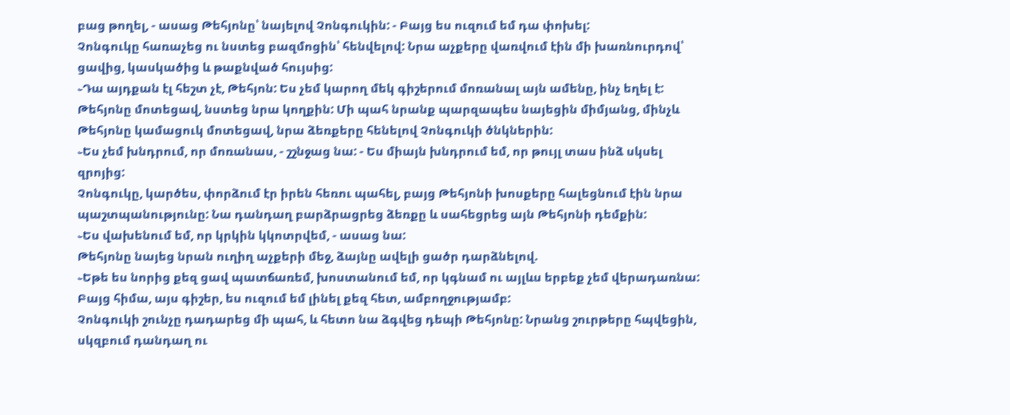բաց թողել, - ասաց Թեհյոնը՝ նայելով Չոնգուկին: - Բայց ես ուզում եմ դա փոխել:
Չոնգուկը հառաչեց ու նստեց բազմոցին՝ հենվելով: Նրա աչքերը վառվում էին մի խառնուրդով՝ ցավից, կասկածից և թաքնված հույսից:
֊Դա այդքան էլ հեշտ չէ, Թեհյոն: Ես չեմ կարող մեկ գիշերում մոռանալ այն ամենը, ինչ եղել է:
Թեհյոնը մոտեցավ, նստեց նրա կողքին: Մի պահ նրանք պարզապես նայեցին միմյանց, մինչև Թեհյոնը կամացուկ մոտեցավ, նրա ձեռքերը հենելով Չոնգուկի ծնկներին:
֊Ես չեմ խնդրում, որ մոռանաս, - շշնջաց նա: - Ես միայն խնդրում եմ, որ թույլ տաս ինձ սկսել զրոյից:
Չոնգուկը, կարծես, փորձում էր իրեն հեռու պահել, բայց Թեհյոնի խոսքերը հալեցնում էին նրա պաշտպանությունը: Նա դանդաղ բարձրացրեց ձեռքը և սահեցրեց այն Թեհյոնի դեմքին:
֊Ես վախենում եմ, որ կրկին կկոտրվեմ, - ասաց նա:
Թեհյոնը նայեց նրան ուղիղ աչքերի մեջ, ձայնը ավելի ցածր դարձնելով.
֊Եթե ես նորից քեզ ցավ պատճառեմ, խոստանում եմ, որ կգնամ ու այլևս երբեք չեմ վերադառնա: Բայց հիմա, այս գիշեր, ես ուզում եմ լինել քեզ հետ, ամբողջությամբ:
Չոնգուկի շունչը դադարեց մի պահ, և հետո նա ձգվեց դեպի Թեհյոնը: Նրանց շուրթերը հպվեցին, սկզբում դանդաղ ու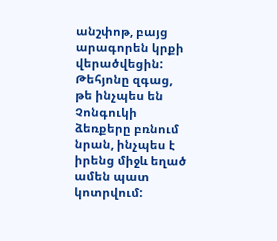անշփոթ, բայց արագորեն կրքի վերածվեցին: Թեհյոնը զգաց, թե ինչպես են Չոնգուկի ձեռքերը բռնում նրան, ինչպես է իրենց միջև եղած ամեն պատ կոտրվում: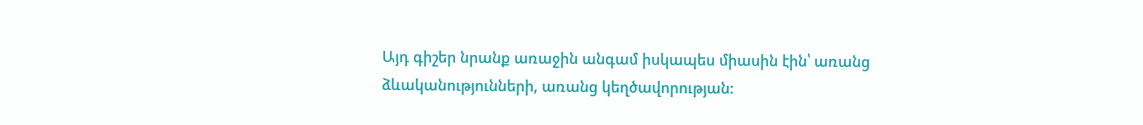Այդ գիշեր նրանք առաջին անգամ իսկապես միասին էին՝ առանց ձևականությունների, առանց կեղծավորության: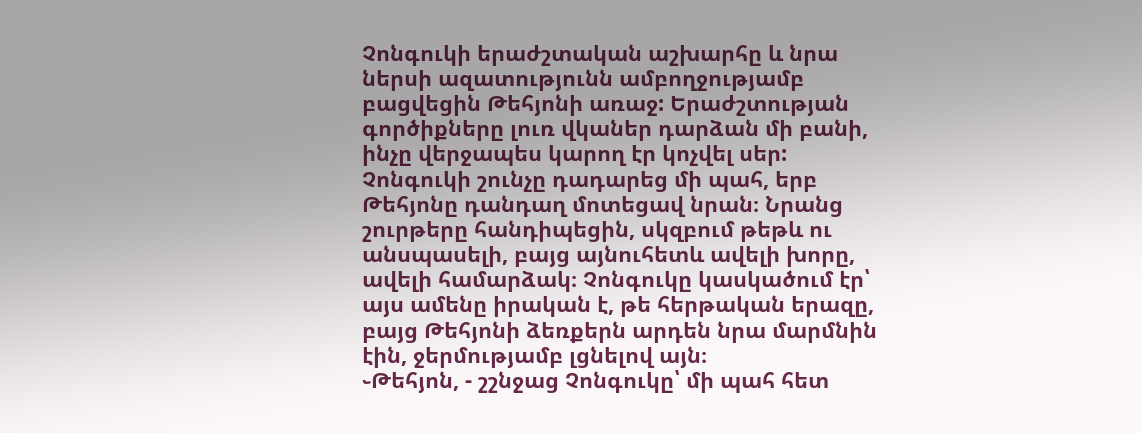Չոնգուկի երաժշտական աշխարհը և նրա ներսի ազատությունն ամբողջությամբ բացվեցին Թեհյոնի առաջ: Երաժշտության գործիքները լուռ վկաներ դարձան մի բանի, ինչը վերջապես կարող էր կոչվել սեր:
Չոնգուկի շունչը դադարեց մի պահ, երբ Թեհյոնը դանդաղ մոտեցավ նրան։ Նրանց շուրթերը հանդիպեցին, սկզբում թեթև ու անսպասելի, բայց այնուհետև ավելի խորը, ավելի համարձակ։ Չոնգուկը կասկածում էր՝ այս ամենը իրական է, թե հերթական երազը, բայց Թեհյոնի ձեռքերն արդեն նրա մարմնին էին, ջերմությամբ լցնելով այն։
֊Թեհյոն, - շշնջաց Չոնգուկը՝ մի պահ հետ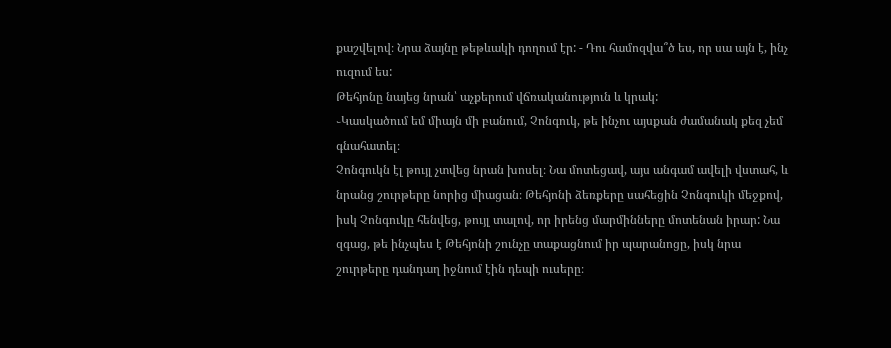քաշվելով։ Նրա ձայնը թեթևակի դողում էր: - Դու համոզվա՞ծ ես, որ սա այն է, ինչ ուզում ես:
Թեհյոնը նայեց նրան՝ աչքերում վճռականություն և կրակ:
֊Կասկածում եմ միայն մի բանում, Չոնգուկ, թե ինչու այսքան ժամանակ քեզ չեմ գնահատել։
Չոնգուկն էլ թույլ չտվեց նրան խոսել։ Նա մոտեցավ, այս անգամ ավելի վստահ, և նրանց շուրթերը նորից միացան։ Թեհյոնի ձեռքերը սահեցին Չոնգուկի մեջքով, իսկ Չոնգուկը հենվեց, թույլ տալով, որ իրենց մարմինները մոտենան իրար: Նա զգաց, թե ինչպես է Թեհյոնի շունչը տաքացնում իր պարանոցը, իսկ նրա շուրթերը դանդաղ իջնում էին դեպի ուսերը։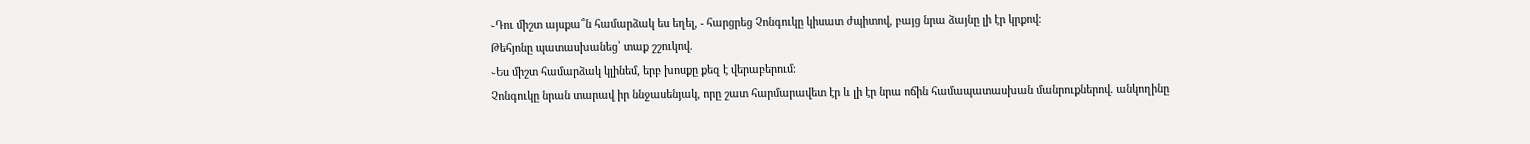֊Դու միշտ այսքա՞ն համարձակ ես եղել, - հարցրեց Չոնգուկը կիսատ ժպիտով, բայց նրա ձայնը լի էր կրքով։
Թեհյոնը պատասխանեց՝ տաք շշուկով.
֊Ես միշտ համարձակ կլինեմ, երբ խոսքը քեզ է վերաբերում։
Չոնգուկը նրան տարավ իր ննջասենյակ, որը շատ հարմարավետ էր և լի էր նրա ոճին համապատասխան մանրուքներով. անկողինը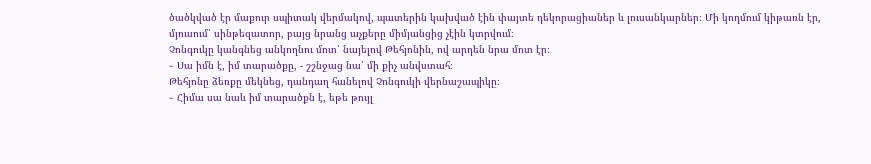ծածկված էր մաքուր սպիտակ վերմակով, պատերին կախված էին փայտե դեկորացիաներ և լուսանկարներ։ Մի կողմում կիթառն էր, մյուսում՝ սինթեզատոր, բայց նրանց աչքերը միմյանցից չէին կտրվում։
Չոնգուկը կանգնեց անկողնու մոտ՝ նայելով Թեհյոնին, ով արդեն նրա մոտ էր։
֊ Սա իմն է, իմ տարածքը, - շշնջաց նա՝ մի քիչ անվստահ։
Թեհյոնը ձեռքը մեկնեց, դանդաղ հանելով Չոնգուկի վերնաշապիկը։
֊ Հիմա սա նաև իմ տարածքն է, եթե թույլ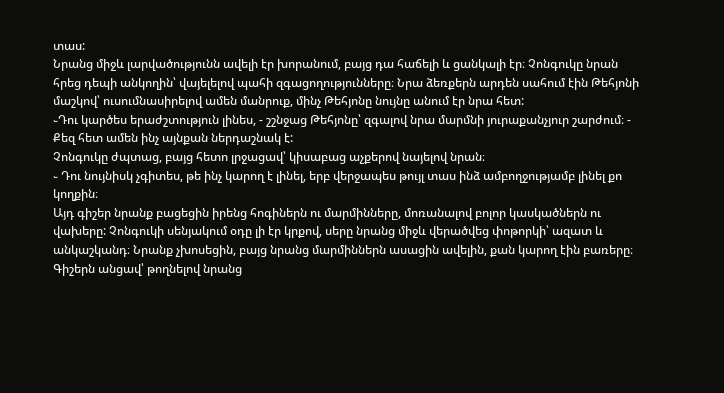տաս:
Նրանց միջև լարվածությունն ավելի էր խորանում, բայց դա հաճելի և ցանկալի էր։ Չոնգուկը նրան հրեց դեպի անկողին՝ վայելելով պահի զգացողությունները։ Նրա ձեռքերն արդեն սահում էին Թեհյոնի մաշկով՝ ուսումնասիրելով ամեն մանրուք, մինչ Թեհյոնը նույնը անում էր նրա հետ:
֊Դու կարծես երաժշտություն լինես, - շշնջաց Թեհյոնը՝ զգալով նրա մարմնի յուրաքանչյուր շարժում։ - Քեզ հետ ամեն ինչ այնքան ներդաշնակ է:
Չոնգուկը ժպտաց, բայց հետո լրջացավ՝ կիսաբաց աչքերով նայելով նրան։
֊ Դու նույնիսկ չգիտես, թե ինչ կարող է լինել, երբ վերջապես թույլ տաս ինձ ամբողջությամբ լինել քո կողքին։
Այդ գիշեր նրանք բացեցին իրենց հոգիներն ու մարմինները, մոռանալով բոլոր կասկածներն ու վախերը: Չոնգուկի սենյակում օդը լի էր կրքով, սերը նրանց միջև վերածվեց փոթորկի՝ ազատ և անկաշկանդ։ Նրանք չխոսեցին, բայց նրանց մարմիններն ասացին ավելին, քան կարող էին բառերը։
Գիշերն անցավ՝ թողնելով նրանց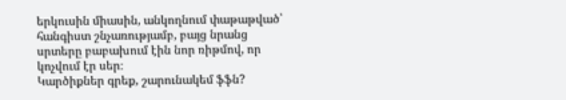երկուսին միասին, անկողնում փաթաթված՝ հանգիստ շնչառությամբ, բայց նրանց սրտերը բաբախում էին նոր ռիթմով, որ կոչվում էր սեր։
Կարծիքներ գրեք, շարունակեմ ֆֆն?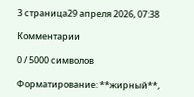3 страница29 апреля 2026, 07:38

Комментарии

0 / 5000 символов

Форматирование: **жирный**,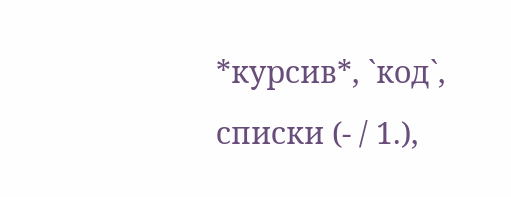*курсив*, `код`, списки (- / 1.),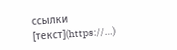ссылки [текст](https://…)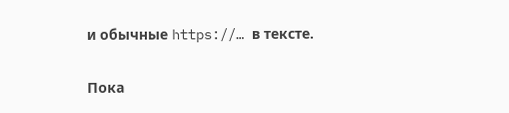и обычные https://… в тексте.

Пока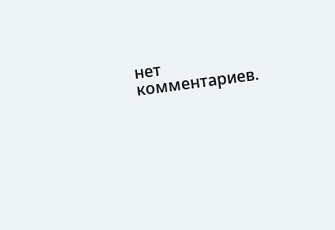нет комментариев.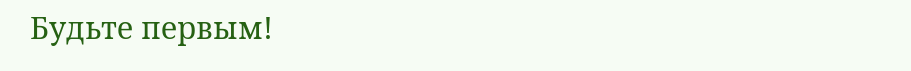Будьте первым!